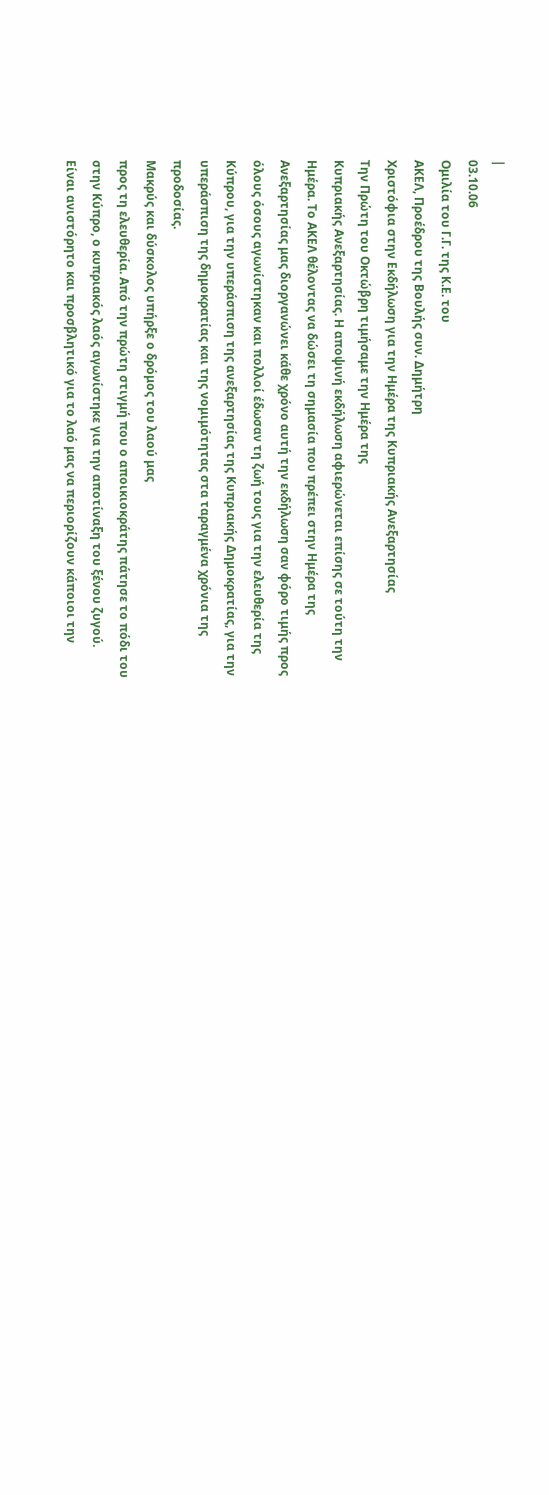|
03.10.06
Oμιλία του Γ.Γ. της Κ.Ε. του
ΑΚΕΛ, Προέδρου της Βουλής συν. Δημήτρη
Χριστόφια στην Εκδήλωση για την Ημέρα της Κυπριακής Ανεξαρτησίας
Την Πρώτη του Οκτώβρη τιμήσαμε την Ημέρα της
Κυπριακής Ανεξαρτησίας. Η αποψινή εκδήλωση αφιερώνεται επίσης σε τούτη την
Ημέρα. Το ΑΚΕΛ θέλοντας να δώσει τη σημασία που πρέπει στην Ημέρα της
Ανεξαρτησίας μας διοργανώνει κάθε χρόνο αυτή την εκδήλωση σαν φόρο τιμής προς
όλους όσους αγωνίστηκαν και πολλοί έδωσαν τη ζωή τους για την ελευθερία της
Κύπρου, για την υπεράσπιση της ανεξαρτησίας της Κυπριακής Δημοκρατίας, για την
υπεράσπιση της δημοκρατίας και της νομιμότητας στα ταραγμένα χρόνια της
προδοσίας.
Μακρύς και δύσκολος υπήρξε ο δρόμος του λαού μας
προς τη ελευθερία. Από την πρώτη στιγμή που ο αποικιοκράτης πάτησε το πόδι του
στην Κύπρο, ο κυπριακός λαός αγωνίστηκε για την αποτίναξη του ξένου ζυγού.
Είναι ανιστόρητο και προσβλητικό για το λαό μας να περιορίζουν κάποιοι την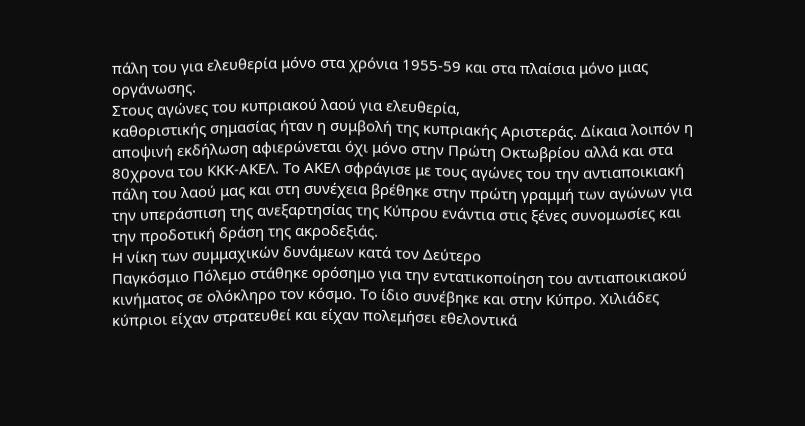πάλη του για ελευθερία μόνο στα χρόνια 1955-59 και στα πλαίσια μόνο μιας
οργάνωσης.
Στους αγώνες του κυπριακού λαού για ελευθερία,
καθοριστικής σημασίας ήταν η συμβολή της κυπριακής Αριστεράς. Δίκαια λοιπόν η
αποψινή εκδήλωση αφιερώνεται όχι μόνο στην Πρώτη Οκτωβρίου αλλά και στα
80χρονα του ΚΚΚ-ΑΚΕΛ. Το ΑΚΕΛ σφράγισε με τους αγώνες του την αντιαποικιακή
πάλη του λαού μας και στη συνέχεια βρέθηκε στην πρώτη γραμμή των αγώνων για
την υπεράσπιση της ανεξαρτησίας της Κύπρου ενάντια στις ξένες συνομωσίες και
την προδοτική δράση της ακροδεξιάς.
Η νίκη των συμμαχικών δυνάμεων κατά τον Δεύτερο
Παγκόσμιο Πόλεμο στάθηκε ορόσημο για την εντατικοποίηση του αντιαποικιακού
κινήματος σε ολόκληρο τον κόσμο. Το ίδιο συνέβηκε και στην Κύπρο. Χιλιάδες
κύπριοι είχαν στρατευθεί και είχαν πολεμήσει εθελοντικά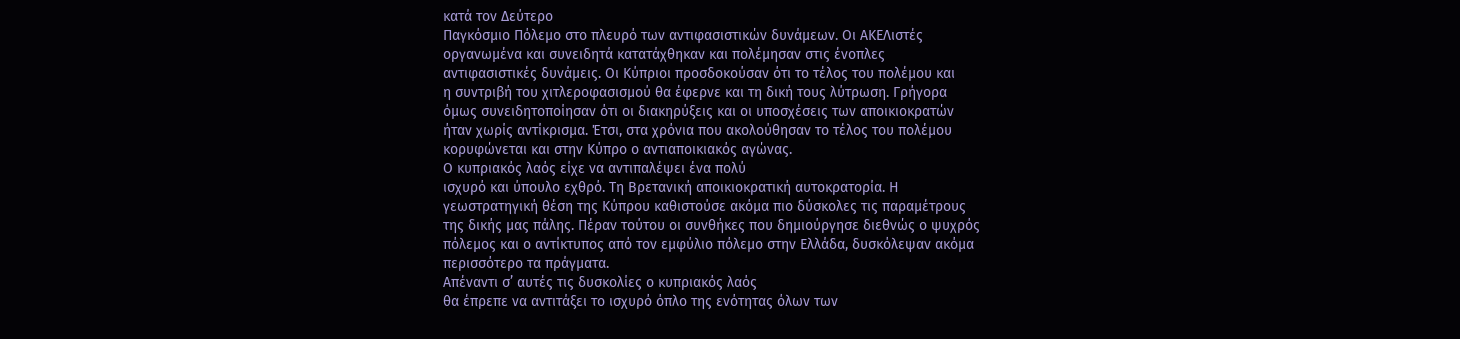κατά τον Δεύτερο
Παγκόσμιο Πόλεμο στο πλευρό των αντιφασιστικών δυνάμεων. Οι ΑΚΕΛιστές
οργανωμένα και συνειδητά κατατάχθηκαν και πολέμησαν στις ένοπλες
αντιφασιστικές δυνάμεις. Οι Κύπριοι προσδοκούσαν ότι το τέλος του πολέμου και
η συντριβή του χιτλεροφασισμού θα έφερνε και τη δική τους λύτρωση. Γρήγορα
όμως συνειδητοποίησαν ότι οι διακηρύξεις και οι υποσχέσεις των αποικιοκρατών
ήταν χωρίς αντίκρισμα. Έτσι, στα χρόνια που ακολούθησαν το τέλος του πολέμου
κορυφώνεται και στην Κύπρο ο αντιαποικιακός αγώνας.
Ο κυπριακός λαός είχε να αντιπαλέψει ένα πολύ
ισχυρό και ύπουλο εχθρό. Τη Βρετανική αποικιοκρατική αυτοκρατορία. Η
γεωστρατηγική θέση της Κύπρου καθιστούσε ακόμα πιο δύσκολες τις παραμέτρους
της δικής μας πάλης. Πέραν τούτου οι συνθήκες που δημιούργησε διεθνώς ο ψυχρός
πόλεμος και ο αντίκτυπος από τον εμφύλιο πόλεμο στην Ελλάδα, δυσκόλεψαν ακόμα
περισσότερο τα πράγματα.
Απέναντι σ’ αυτές τις δυσκολίες ο κυπριακός λαός
θα έπρεπε να αντιτάξει το ισχυρό όπλο της ενότητας όλων των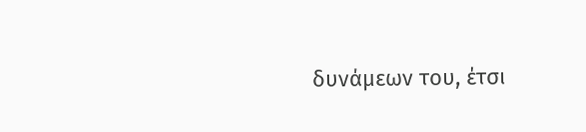δυνάμεων του, έτσι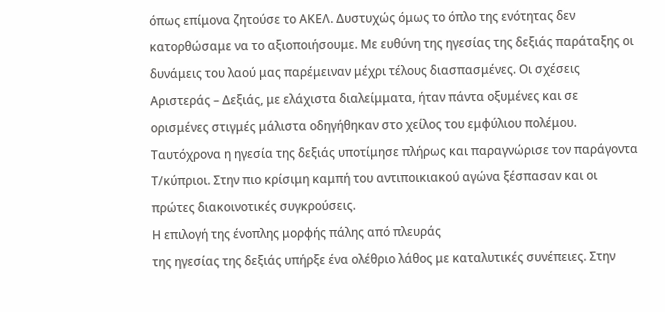όπως επίμονα ζητούσε το ΑΚΕΛ. Δυστυχώς όμως το όπλο της ενότητας δεν
κατορθώσαμε να το αξιοποιήσουμε. Με ευθύνη της ηγεσίας της δεξιάς παράταξης οι
δυνάμεις του λαού μας παρέμειναν μέχρι τέλους διασπασμένες. Οι σχέσεις
Αριστεράς – Δεξιάς, με ελάχιστα διαλείμματα, ήταν πάντα οξυμένες και σε
ορισμένες στιγμές μάλιστα οδηγήθηκαν στο χείλος του εμφύλιου πολέμου.
Ταυτόχρονα η ηγεσία της δεξιάς υποτίμησε πλήρως και παραγνώρισε τον παράγοντα
Τ/κύπριοι. Στην πιο κρίσιμη καμπή του αντιποικιακού αγώνα ξέσπασαν και οι
πρώτες διακοινοτικές συγκρούσεις.
Η επιλογή της ένοπλης μορφής πάλης από πλευράς
της ηγεσίας της δεξιάς υπήρξε ένα ολέθριο λάθος με καταλυτικές συνέπειες. Στην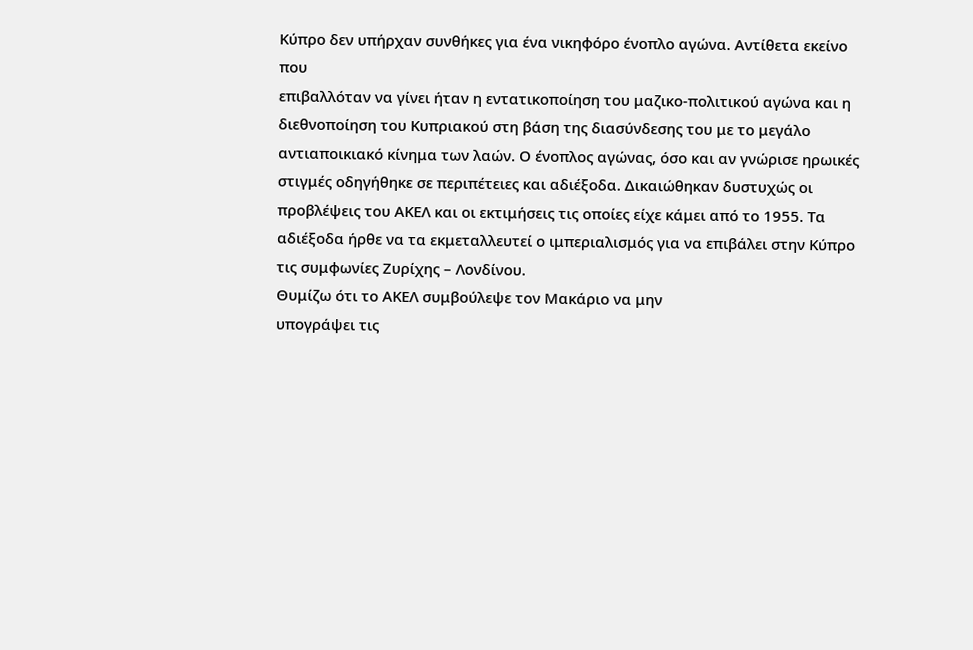Κύπρο δεν υπήρχαν συνθήκες για ένα νικηφόρο ένοπλο αγώνα. Αντίθετα εκείνο που
επιβαλλόταν να γίνει ήταν η εντατικοποίηση του μαζικο-πολιτικού αγώνα και η
διεθνοποίηση του Κυπριακού στη βάση της διασύνδεσης του με το μεγάλο
αντιαποικιακό κίνημα των λαών. Ο ένοπλος αγώνας, όσο και αν γνώρισε ηρωικές
στιγμές οδηγήθηκε σε περιπέτειες και αδιέξοδα. Δικαιώθηκαν δυστυχώς οι
προβλέψεις του ΑΚΕΛ και οι εκτιμήσεις τις οποίες είχε κάμει από το 1955. Τα
αδιέξοδα ήρθε να τα εκμεταλλευτεί ο ιμπεριαλισμός για να επιβάλει στην Κύπρο
τις συμφωνίες Ζυρίχης – Λονδίνου.
Θυμίζω ότι το ΑΚΕΛ συμβούλεψε τον Μακάριο να μην
υπογράψει τις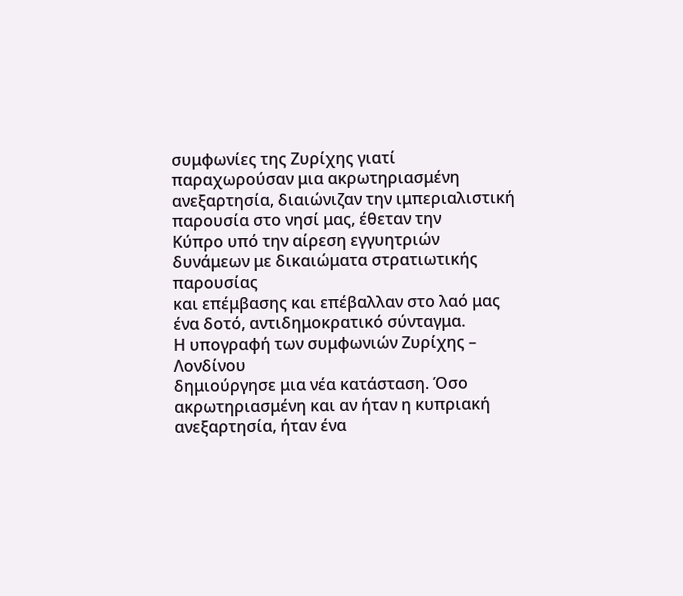συμφωνίες της Ζυρίχης γιατί παραχωρούσαν μια ακρωτηριασμένη
ανεξαρτησία, διαιώνιζαν την ιμπεριαλιστική παρουσία στο νησί μας, έθεταν την
Κύπρο υπό την αίρεση εγγυητριών δυνάμεων με δικαιώματα στρατιωτικής παρουσίας
και επέμβασης και επέβαλλαν στο λαό μας ένα δοτό, αντιδημοκρατικό σύνταγμα.
Η υπογραφή των συμφωνιών Ζυρίχης – Λονδίνου
δημιούργησε μια νέα κατάσταση. Όσο ακρωτηριασμένη και αν ήταν η κυπριακή
ανεξαρτησία, ήταν ένα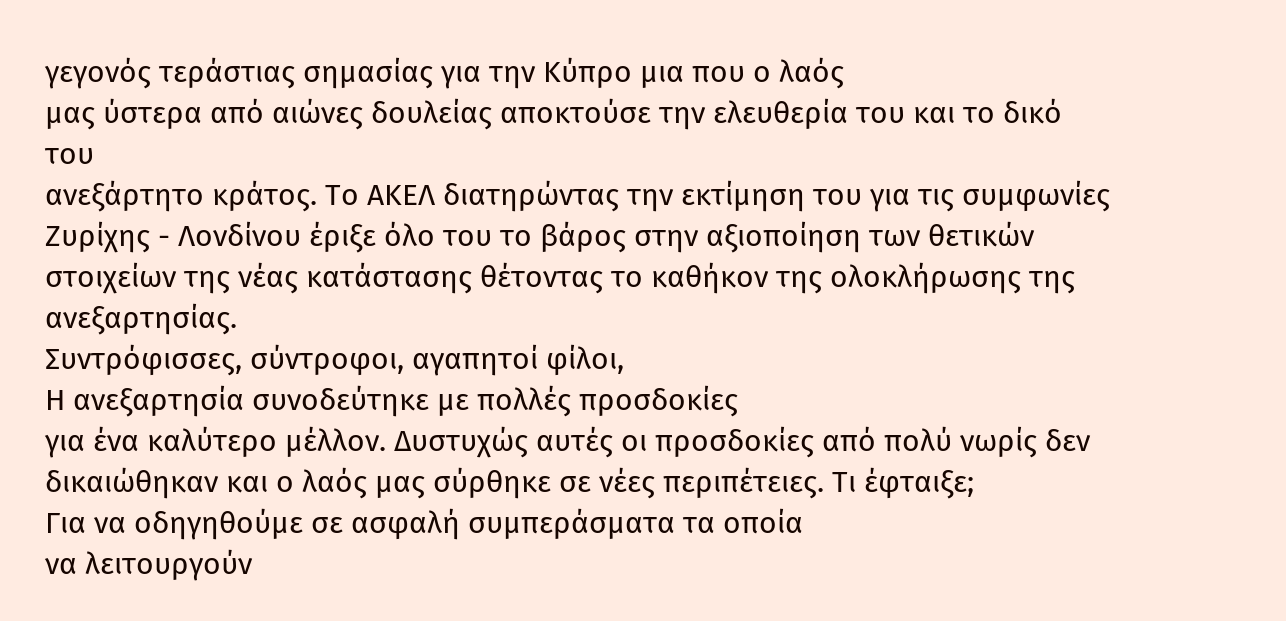γεγονός τεράστιας σημασίας για την Κύπρο μια που ο λαός
μας ύστερα από αιώνες δουλείας αποκτούσε την ελευθερία του και το δικό του
ανεξάρτητο κράτος. Το ΑΚΕΛ διατηρώντας την εκτίμηση του για τις συμφωνίες
Ζυρίχης - Λονδίνου έριξε όλο του το βάρος στην αξιοποίηση των θετικών
στοιχείων της νέας κατάστασης θέτοντας το καθήκον της ολοκλήρωσης της
ανεξαρτησίας.
Συντρόφισσες, σύντροφοι, αγαπητοί φίλοι,
Η ανεξαρτησία συνοδεύτηκε με πολλές προσδοκίες
για ένα καλύτερο μέλλον. Δυστυχώς αυτές οι προσδοκίες από πολύ νωρίς δεν
δικαιώθηκαν και ο λαός μας σύρθηκε σε νέες περιπέτειες. Τι έφταιξε;
Για να οδηγηθούμε σε ασφαλή συμπεράσματα τα οποία
να λειτουργούν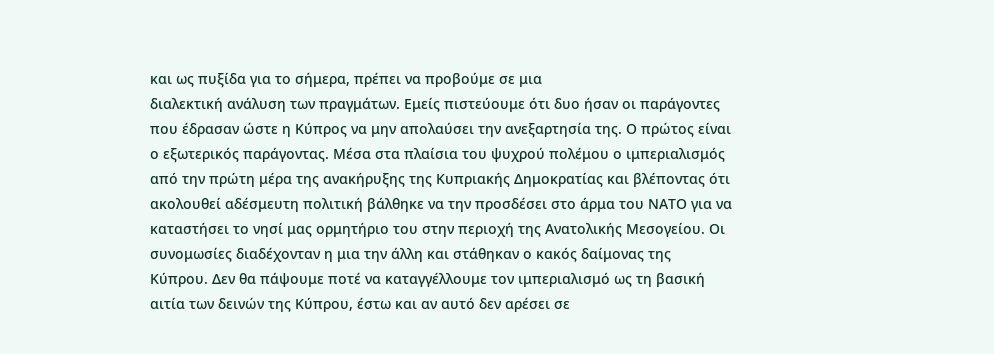και ως πυξίδα για το σήμερα, πρέπει να προβούμε σε μια
διαλεκτική ανάλυση των πραγμάτων. Εμείς πιστεύουμε ότι δυο ήσαν οι παράγοντες
που έδρασαν ώστε η Κύπρος να μην απολαύσει την ανεξαρτησία της. Ο πρώτος είναι
ο εξωτερικός παράγοντας. Μέσα στα πλαίσια του ψυχρού πολέμου ο ιμπεριαλισμός
από την πρώτη μέρα της ανακήρυξης της Κυπριακής Δημοκρατίας και βλέποντας ότι
ακολουθεί αδέσμευτη πολιτική βάλθηκε να την προσδέσει στο άρμα του ΝΑΤΟ για να
καταστήσει το νησί μας ορμητήριο του στην περιοχή της Ανατολικής Μεσογείου. Οι
συνομωσίες διαδέχονταν η μια την άλλη και στάθηκαν ο κακός δαίμονας της
Κύπρου. Δεν θα πάψουμε ποτέ να καταγγέλλουμε τον ιμπεριαλισμό ως τη βασική
αιτία των δεινών της Κύπρου, έστω και αν αυτό δεν αρέσει σε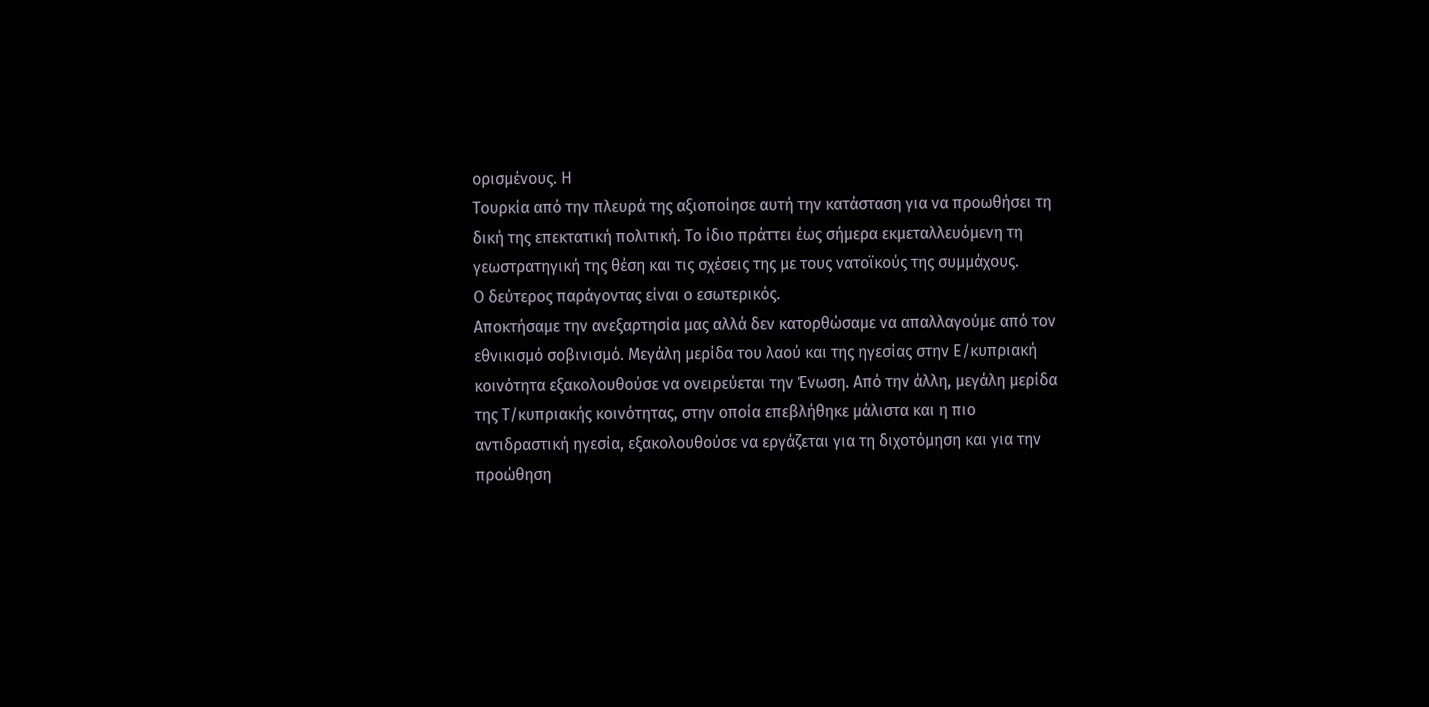ορισμένους. Η
Τουρκία από την πλευρά της αξιοποίησε αυτή την κατάσταση για να προωθήσει τη
δική της επεκτατική πολιτική. Το ίδιο πράττει έως σήμερα εκμεταλλευόμενη τη
γεωστρατηγική της θέση και τις σχέσεις της με τους νατοϊκούς της συμμάχους.
Ο δεύτερος παράγοντας είναι ο εσωτερικός.
Αποκτήσαμε την ανεξαρτησία μας αλλά δεν κατορθώσαμε να απαλλαγούμε από τον
εθνικισμό σοβινισμό. Μεγάλη μερίδα του λαού και της ηγεσίας στην Ε/κυπριακή
κοινότητα εξακολουθούσε να ονειρεύεται την Ένωση. Από την άλλη, μεγάλη μερίδα
της Τ/κυπριακής κοινότητας, στην οποία επεβλήθηκε μάλιστα και η πιο
αντιδραστική ηγεσία, εξακολουθούσε να εργάζεται για τη διχοτόμηση και για την
προώθηση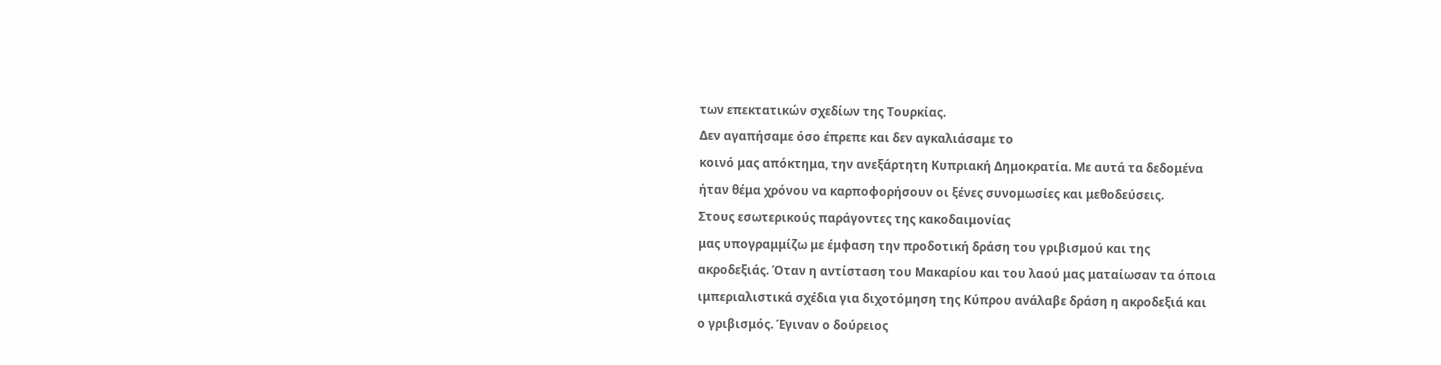των επεκτατικών σχεδίων της Τουρκίας.
Δεν αγαπήσαμε όσο έπρεπε και δεν αγκαλιάσαμε το
κοινό μας απόκτημα, την ανεξάρτητη Κυπριακή Δημοκρατία. Με αυτά τα δεδομένα
ήταν θέμα χρόνου να καρποφορήσουν οι ξένες συνομωσίες και μεθοδεύσεις.
Στους εσωτερικούς παράγοντες της κακοδαιμονίας
μας υπογραμμίζω με έμφαση την προδοτική δράση του γριβισμού και της
ακροδεξιάς. Όταν η αντίσταση του Μακαρίου και του λαού μας ματαίωσαν τα όποια
ιμπεριαλιστικά σχέδια για διχοτόμηση της Κύπρου ανάλαβε δράση η ακροδεξιά και
ο γριβισμός. Έγιναν ο δούρειος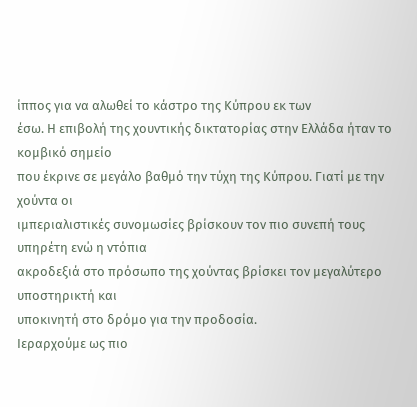ίππος για να αλωθεί το κάστρο της Κύπρου εκ των
έσω. Η επιβολή της χουντικής δικτατορίας στην Ελλάδα ήταν το κομβικό σημείο
που έκρινε σε μεγάλο βαθμό την τύχη της Κύπρου. Γιατί με την χούντα οι
ιμπεριαλιστικές συνομωσίες βρίσκουν τον πιο συνεπή τους υπηρέτη ενώ η ντόπια
ακροδεξιά στο πρόσωπο της χούντας βρίσκει τον μεγαλύτερο υποστηρικτή και
υποκινητή στο δρόμο για την προδοσία.
Ιεραρχούμε ως πιο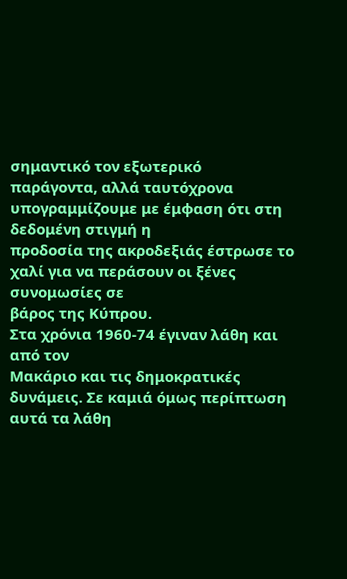σημαντικό τον εξωτερικό
παράγοντα, αλλά ταυτόχρονα υπογραμμίζουμε με έμφαση ότι στη δεδομένη στιγμή η
προδοσία της ακροδεξιάς έστρωσε το χαλί για να περάσουν οι ξένες συνομωσίες σε
βάρος της Κύπρου.
Στα χρόνια 1960-74 έγιναν λάθη και από τον
Μακάριο και τις δημοκρατικές δυνάμεις. Σε καμιά όμως περίπτωση αυτά τα λάθη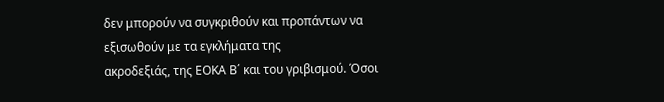δεν μπορούν να συγκριθούν και προπάντων να εξισωθούν με τα εγκλήματα της
ακροδεξιάς, της ΕΟΚΑ Β΄ και του γριβισμού. Όσοι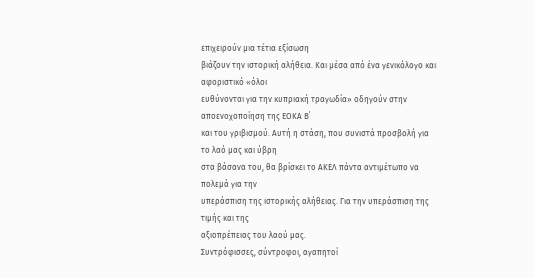επιχειρούν μια τέτια εξίσωση
βιάζουν την ιστορική αλήθεια. Και μέσα από ένα γενικόλογο και αφοριστικό «όλοι
ευθύνονται για την κυπριακή τραγωδία» οδηγούν στην αποενοχοποίηση της ΕΟΚΑ Β΄
και του γριβισμού. Αυτή η στάση, που συνιστά προσβολή για το λαό μας και ύβρη
στα βάσανα του, θα βρίσκει το ΑΚΕΛ πάντα αντιμέτωπο να πολεμά για την
υπεράσπιση της ιστορικής αλήθειας. Για την υπεράσπιση της τιμής και της
αξιοπρέπειας του λαού μας.
Συντρόφισσες, σύντροφοι, αγαπητοί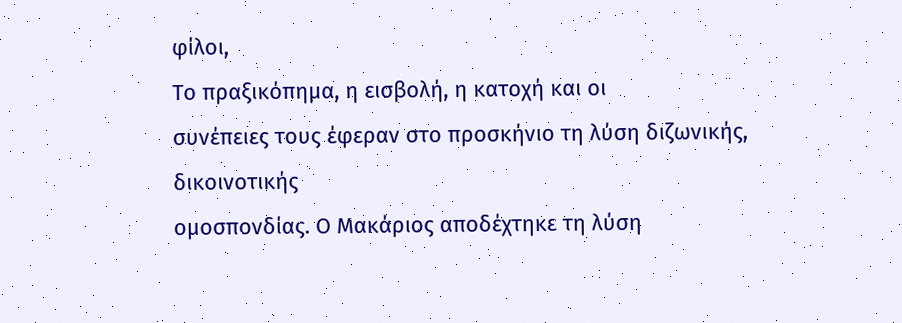φίλοι,
Το πραξικόπημα, η εισβολή, η κατοχή και οι
συνέπειες τους έφεραν στο προσκήνιο τη λύση διζωνικής, δικοινοτικής
ομοσπονδίας. Ο Μακάριος αποδέχτηκε τη λύση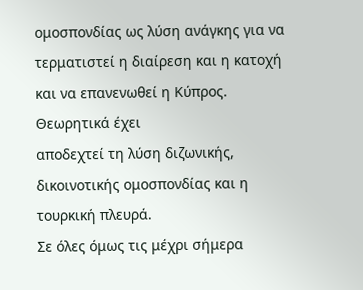ομοσπονδίας ως λύση ανάγκης για να
τερματιστεί η διαίρεση και η κατοχή και να επανενωθεί η Κύπρος. Θεωρητικά έχει
αποδεχτεί τη λύση διζωνικής, δικοινοτικής ομοσπονδίας και η τουρκική πλευρά.
Σε όλες όμως τις μέχρι σήμερα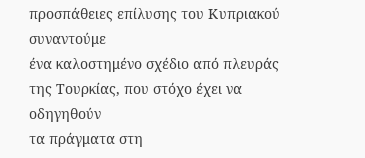προσπάθειες επίλυσης του Κυπριακού συναντούμε
ένα καλοστημένο σχέδιο από πλευράς της Τουρκίας, που στόχο έχει να οδηγηθούν
τα πράγματα στη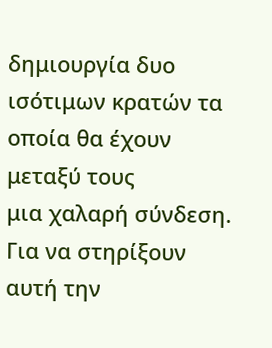δημιουργία δυο ισότιμων κρατών τα οποία θα έχουν μεταξύ τους
μια χαλαρή σύνδεση.
Για να στηρίξουν αυτή την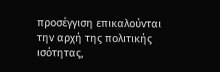προσέγγιση επικαλούνται
την αρχή της πολιτικής ισότητας,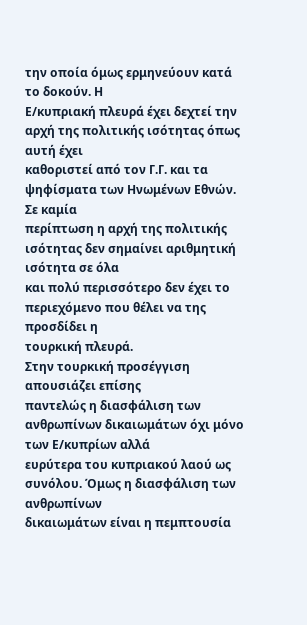την οποία όμως ερμηνεύουν κατά το δοκούν. Η
Ε/κυπριακή πλευρά έχει δεχτεί την αρχή της πολιτικής ισότητας όπως αυτή έχει
καθοριστεί από τον Γ.Γ. και τα ψηφίσματα των Ηνωμένων Εθνών. Σε καμία
περίπτωση η αρχή της πολιτικής ισότητας δεν σημαίνει αριθμητική ισότητα σε όλα
και πολύ περισσότερο δεν έχει το περιεχόμενο που θέλει να της προσδίδει η
τουρκική πλευρά.
Στην τουρκική προσέγγιση απουσιάζει επίσης
παντελώς η διασφάλιση των ανθρωπίνων δικαιωμάτων όχι μόνο των Ε/κυπρίων αλλά
ευρύτερα του κυπριακού λαού ως συνόλου. Όμως η διασφάλιση των ανθρωπίνων
δικαιωμάτων είναι η πεμπτουσία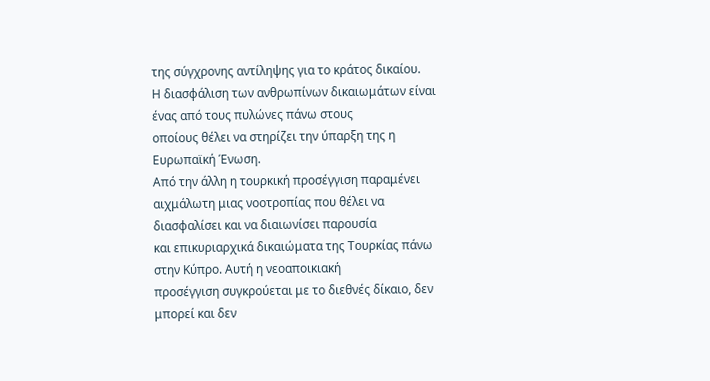της σύγχρονης αντίληψης για το κράτος δικαίου.
Η διασφάλιση των ανθρωπίνων δικαιωμάτων είναι ένας από τους πυλώνες πάνω στους
οποίους θέλει να στηρίζει την ύπαρξη της η Ευρωπαϊκή Ένωση.
Από την άλλη η τουρκική προσέγγιση παραμένει
αιχμάλωτη μιας νοοτροπίας που θέλει να διασφαλίσει και να διαιωνίσει παρουσία
και επικυριαρχικά δικαιώματα της Τουρκίας πάνω στην Κύπρο. Αυτή η νεοαποικιακή
προσέγγιση συγκρούεται με το διεθνές δίκαιο, δεν μπορεί και δεν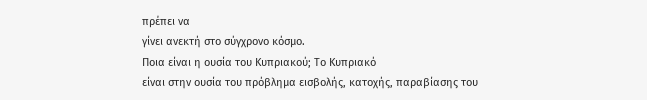πρέπει να
γίνει ανεκτή στο σύγχρονο κόσμο.
Ποια είναι η ουσία του Κυπριακού; Το Κυπριακό
είναι στην ουσία του πρόβλημα εισβολής, κατοχής, παραβίασης του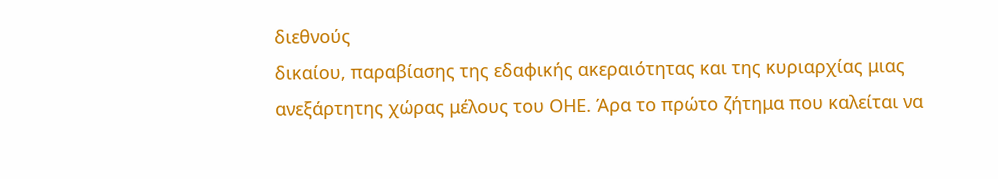διεθνούς
δικαίου, παραβίασης της εδαφικής ακεραιότητας και της κυριαρχίας μιας
ανεξάρτητης χώρας μέλους του ΟΗΕ. Άρα το πρώτο ζήτημα που καλείται να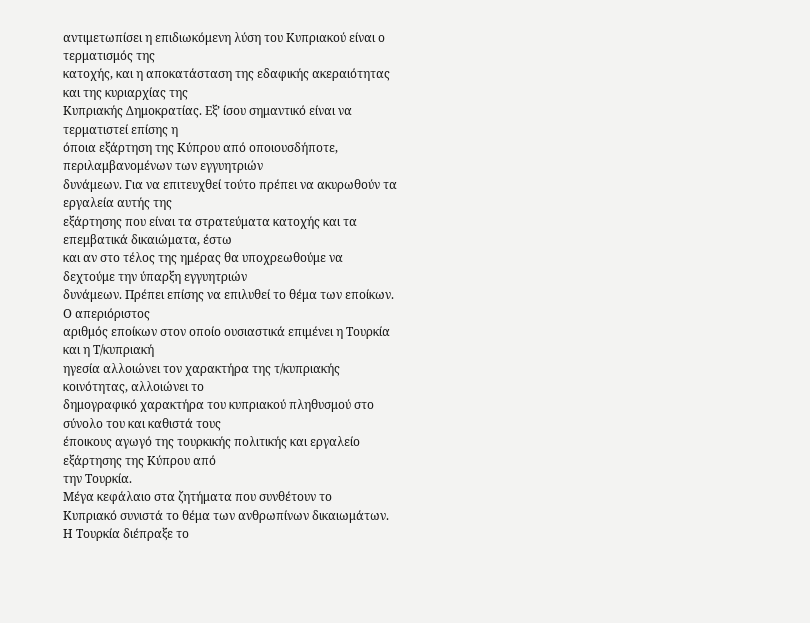αντιμετωπίσει η επιδιωκόμενη λύση του Κυπριακού είναι ο τερματισμός της
κατοχής, και η αποκατάσταση της εδαφικής ακεραιότητας και της κυριαρχίας της
Κυπριακής Δημοκρατίας. Εξ’ ίσου σημαντικό είναι να τερματιστεί επίσης η
όποια εξάρτηση της Κύπρου από οποιουσδήποτε, περιλαμβανομένων των εγγυητριών
δυνάμεων. Για να επιτευχθεί τούτο πρέπει να ακυρωθούν τα εργαλεία αυτής της
εξάρτησης που είναι τα στρατεύματα κατοχής και τα επεμβατικά δικαιώματα, έστω
και αν στο τέλος της ημέρας θα υποχρεωθούμε να δεχτούμε την ύπαρξη εγγυητριών
δυνάμεων. Πρέπει επίσης να επιλυθεί το θέμα των εποίκων. Ο απεριόριστος
αριθμός εποίκων στον οποίο ουσιαστικά επιμένει η Τουρκία και η Τ/κυπριακή
ηγεσία αλλοιώνει τον χαρακτήρα της τ/κυπριακής κοινότητας, αλλοιώνει το
δημογραφικό χαρακτήρα του κυπριακού πληθυσμού στο σύνολο του και καθιστά τους
έποικους αγωγό της τουρκικής πολιτικής και εργαλείο εξάρτησης της Κύπρου από
την Τουρκία.
Μέγα κεφάλαιο στα ζητήματα που συνθέτουν το
Κυπριακό συνιστά το θέμα των ανθρωπίνων δικαιωμάτων. Η Τουρκία διέπραξε το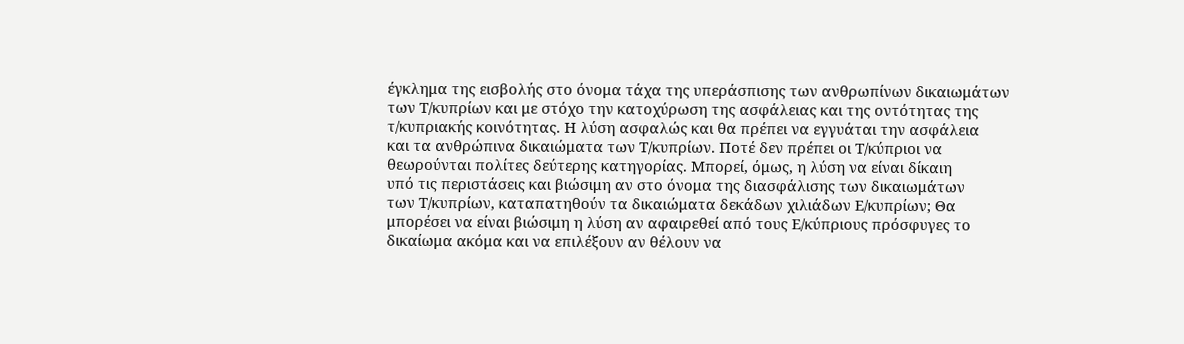έγκλημα της εισβολής στο όνομα τάχα της υπεράσπισης των ανθρωπίνων δικαιωμάτων
των Τ/κυπρίων και με στόχο την κατοχύρωση της ασφάλειας και της οντότητας της
τ/κυπριακής κοινότητας. Η λύση ασφαλώς και θα πρέπει να εγγυάται την ασφάλεια
και τα ανθρώπινα δικαιώματα των Τ/κυπρίων. Ποτέ δεν πρέπει οι Τ/κύπριοι να
θεωρούνται πολίτες δεύτερης κατηγορίας. Μπορεί, όμως, η λύση να είναι δίκαιη
υπό τις περιστάσεις και βιώσιμη αν στο όνομα της διασφάλισης των δικαιωμάτων
των Τ/κυπρίων, καταπατηθούν τα δικαιώματα δεκάδων χιλιάδων Ε/κυπρίων; Θα
μπορέσει να είναι βιώσιμη η λύση αν αφαιρεθεί από τους Ε/κύπριους πρόσφυγες το
δικαίωμα ακόμα και να επιλέξουν αν θέλουν να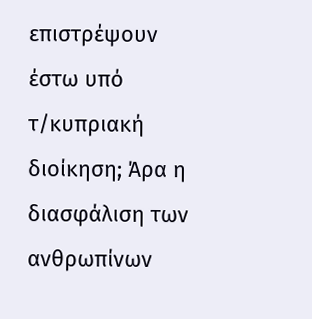επιστρέψουν έστω υπό τ/κυπριακή
διοίκηση; Άρα η διασφάλιση των ανθρωπίνων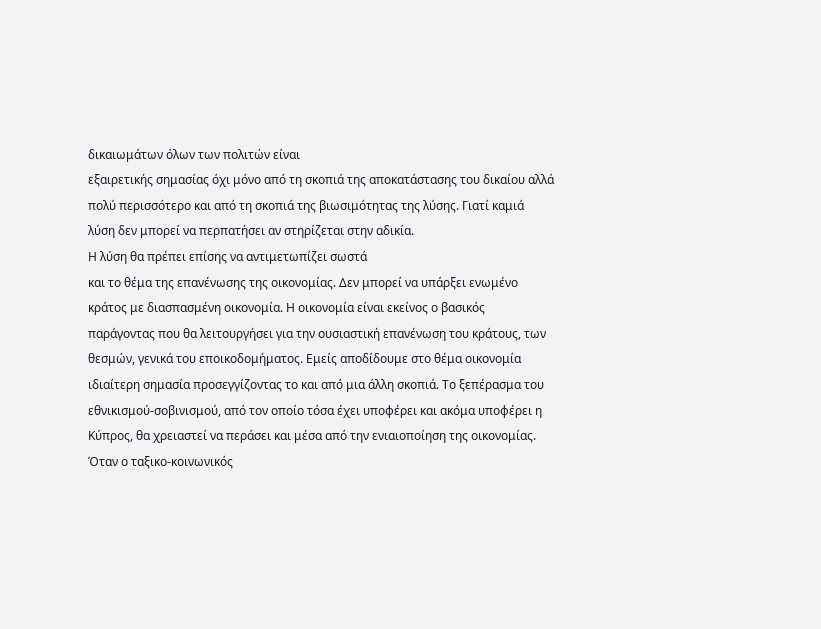δικαιωμάτων όλων των πολιτών είναι
εξαιρετικής σημασίας όχι μόνο από τη σκοπιά της αποκατάστασης του δικαίου αλλά
πολύ περισσότερο και από τη σκοπιά της βιωσιμότητας της λύσης. Γιατί καμιά
λύση δεν μπορεί να περπατήσει αν στηρίζεται στην αδικία.
Η λύση θα πρέπει επίσης να αντιμετωπίζει σωστά
και το θέμα της επανένωσης της οικονομίας. Δεν μπορεί να υπάρξει ενωμένο
κράτος με διασπασμένη οικονομία. Η οικονομία είναι εκείνος ο βασικός
παράγοντας που θα λειτουργήσει για την ουσιαστική επανένωση του κράτους, των
θεσμών, γενικά του εποικοδομήματος. Εμείς αποδίδουμε στο θέμα οικονομία
ιδιαίτερη σημασία προσεγγίζοντας το και από μια άλλη σκοπιά. Το ξεπέρασμα του
εθνικισμού-σοβινισμού, από τον οποίο τόσα έχει υποφέρει και ακόμα υποφέρει η
Κύπρος, θα χρειαστεί να περάσει και μέσα από την ενιαιοποίηση της οικονομίας.
Όταν ο ταξικο-κοινωνικός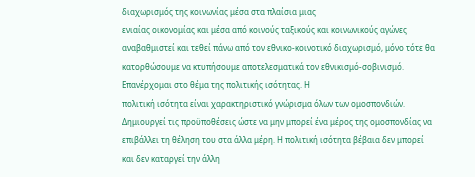διαχωρισμός της κοινωνίας μέσα στα πλαίσια μιας
ενιαίας οικονομίας και μέσα από κοινούς ταξικούς και κοινωνικούς αγώνες
αναβαθμιστεί και τεθεί πάνω από τον εθνικο-κοινοτικό διαχωρισμό, μόνο τότε θα
κατορθώσουμε να κτυπήσουμε αποτελεσματικά τον εθνικισμό-σοβινισμό.
Επανέρχομαι στο θέμα της πολιτικής ισότητας. Η
πολιτική ισότητα είναι χαρακτηριστικό γνώρισμα όλων των ομοσπονδιών.
Δημιουργεί τις προϋποθέσεις ώστε να μην μπορεί ένα μέρος της ομοσπονδίας να
επιβάλλει τη θέληση του στα άλλα μέρη. Η πολιτική ισότητα βέβαια δεν μπορεί
και δεν καταργεί την άλλη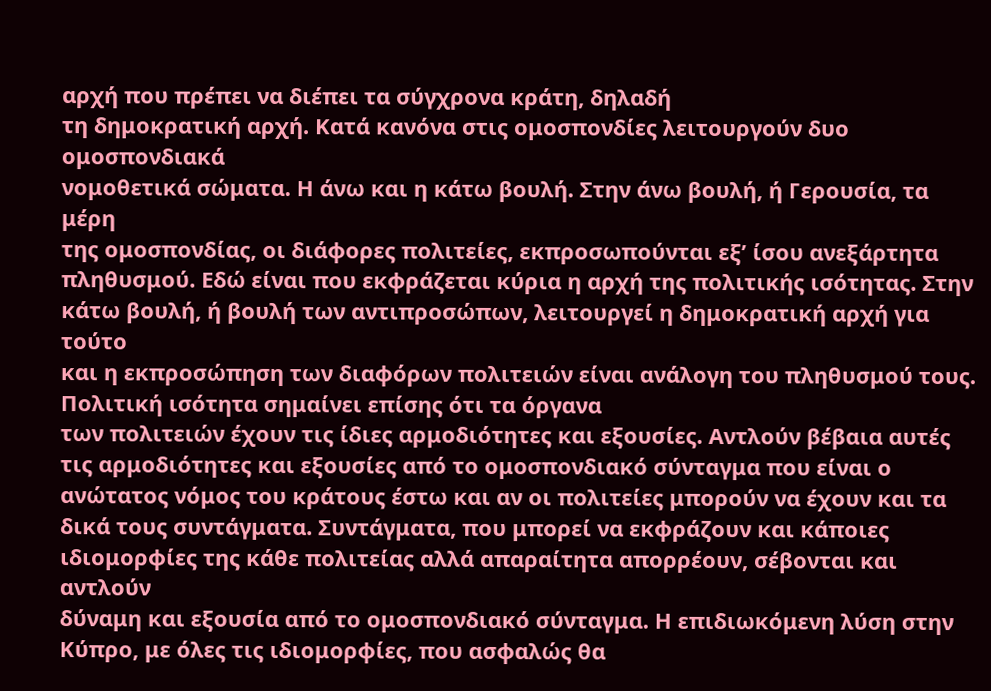αρχή που πρέπει να διέπει τα σύγχρονα κράτη, δηλαδή
τη δημοκρατική αρχή. Κατά κανόνα στις ομοσπονδίες λειτουργούν δυο ομοσπονδιακά
νομοθετικά σώματα. Η άνω και η κάτω βουλή. Στην άνω βουλή, ή Γερουσία, τα μέρη
της ομοσπονδίας, οι διάφορες πολιτείες, εκπροσωπούνται εξ’ ίσου ανεξάρτητα
πληθυσμού. Εδώ είναι που εκφράζεται κύρια η αρχή της πολιτικής ισότητας. Στην
κάτω βουλή, ή βουλή των αντιπροσώπων, λειτουργεί η δημοκρατική αρχή για τούτο
και η εκπροσώπηση των διαφόρων πολιτειών είναι ανάλογη του πληθυσμού τους.
Πολιτική ισότητα σημαίνει επίσης ότι τα όργανα
των πολιτειών έχουν τις ίδιες αρμοδιότητες και εξουσίες. Αντλούν βέβαια αυτές
τις αρμοδιότητες και εξουσίες από το ομοσπονδιακό σύνταγμα που είναι ο
ανώτατος νόμος του κράτους έστω και αν οι πολιτείες μπορούν να έχουν και τα
δικά τους συντάγματα. Συντάγματα, που μπορεί να εκφράζουν και κάποιες
ιδιομορφίες της κάθε πολιτείας αλλά απαραίτητα απορρέουν, σέβονται και αντλούν
δύναμη και εξουσία από το ομοσπονδιακό σύνταγμα. Η επιδιωκόμενη λύση στην
Κύπρο, με όλες τις ιδιομορφίες, που ασφαλώς θα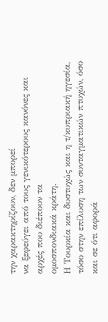την χαρακτηρίζουν, δεν μπορεί
να ξεφεύγει από τους γενικότερους κανόνες και αρχές που διέπουν τα
ομοσπονδιακά κράτη.
Η Τουρκία και δυστυχώς και η τ/κυπριακή ηγεσία,
τόσο στην επίλυση των συνταγματικών πτυχών, όσο και σε ότι αφορά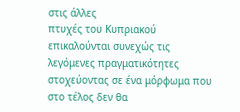στις άλλες
πτυχές του Κυπριακού επικαλούνται συνεχώς τις λεγόμενες πραγματικότητες
στοχεύοντας σε ένα μόρφωμα που στο τέλος δεν θα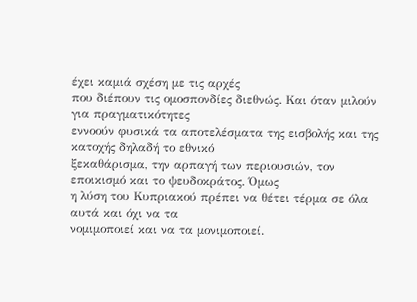έχει καμιά σχέση με τις αρχές
που διέπουν τις ομοσπονδίες διεθνώς. Και όταν μιλούν για πραγματικότητες
εννοούν φυσικά τα αποτελέσματα της εισβολής και της κατοχής δηλαδή το εθνικό
ξεκαθάρισμα, την αρπαγή των περιουσιών, τον εποικισμό και το ψευδοκράτος. Όμως
η λύση του Κυπριακού πρέπει να θέτει τέρμα σε όλα αυτά και όχι να τα
νομιμοποιεί και να τα μονιμοποιεί.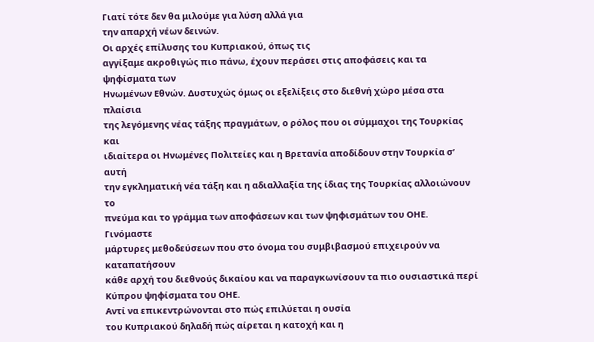Γιατί τότε δεν θα μιλούμε για λύση αλλά για
την απαρχή νέων δεινών.
Οι αρχές επίλυσης του Κυπριακού, όπως τις
αγγίξαμε ακροθιγώς πιο πάνω, έχουν περάσει στις αποφάσεις και τα ψηφίσματα των
Ηνωμένων Εθνών. Δυστυχώς όμως οι εξελίξεις στο διεθνή χώρο μέσα στα πλαίσια
της λεγόμενης νέας τάξης πραγμάτων, ο ρόλος που οι σύμμαχοι της Τουρκίας και
ιδιαίτερα οι Ηνωμένες Πολιτείες και η Βρετανία αποδίδουν στην Τουρκία σ’ αυτή
την εγκληματική νέα τάξη και η αδιαλλαξία της ίδιας της Τουρκίας αλλοιώνουν το
πνεύμα και το γράμμα των αποφάσεων και των ψηφισμάτων του ΟΗΕ. Γινόμαστε
μάρτυρες μεθοδεύσεων που στο όνομα του συμβιβασμού επιχειρούν να καταπατήσουν
κάθε αρχή του διεθνούς δικαίου και να παραγκωνίσουν τα πιο ουσιαστικά περί
Κύπρου ψηφίσματα του ΟΗΕ.
Αντί να επικεντρώνονται στο πώς επιλύεται η ουσία
του Κυπριακού δηλαδή πώς αίρεται η κατοχή και η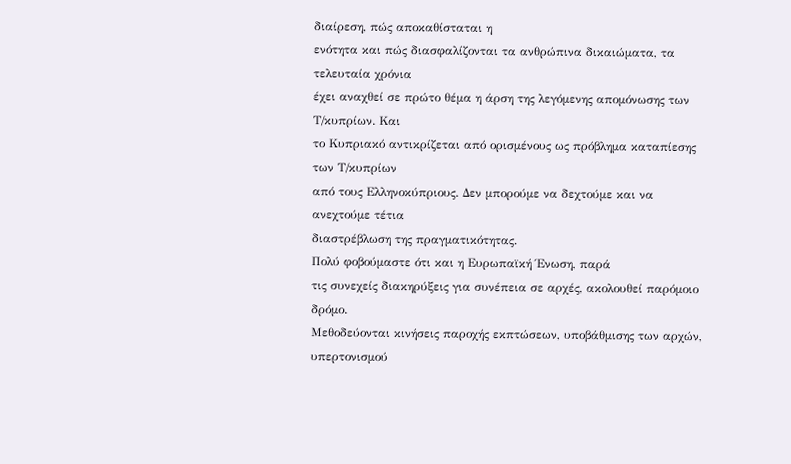διαίρεση, πώς αποκαθίσταται η
ενότητα και πώς διασφαλίζονται τα ανθρώπινα δικαιώματα, τα τελευταία χρόνια
έχει αναχθεί σε πρώτο θέμα η άρση της λεγόμενης απομόνωσης των Τ/κυπρίων. Και
το Κυπριακό αντικρίζεται από ορισμένους ως πρόβλημα καταπίεσης των Τ/κυπρίων
από τους Ελληνοκύπριους. Δεν μπορούμε να δεχτούμε και να ανεχτούμε τέτια
διαστρέβλωση της πραγματικότητας.
Πολύ φοβούμαστε ότι και η Ευρωπαϊκή Ένωση, παρά
τις συνεχείς διακηρύξεις για συνέπεια σε αρχές, ακολουθεί παρόμοιο δρόμο.
Μεθοδεύονται κινήσεις παροχής εκπτώσεων, υποβάθμισης των αρχών, υπερτονισμού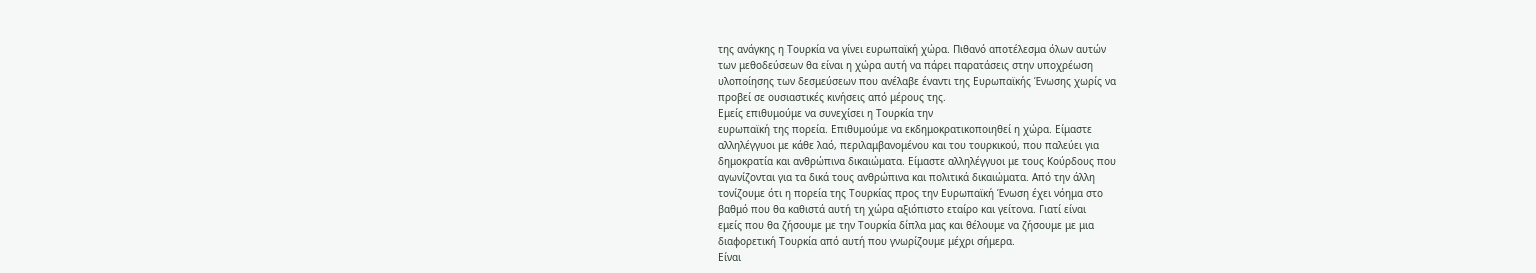της ανάγκης η Τουρκία να γίνει ευρωπαϊκή χώρα. Πιθανό αποτέλεσμα όλων αυτών
των μεθοδεύσεων θα είναι η χώρα αυτή να πάρει παρατάσεις στην υποχρέωση
υλοποίησης των δεσμεύσεων που ανέλαβε έναντι της Ευρωπαϊκής Ένωσης χωρίς να
προβεί σε ουσιαστικές κινήσεις από μέρους της.
Εμείς επιθυμούμε να συνεχίσει η Τουρκία την
ευρωπαϊκή της πορεία. Επιθυμούμε να εκδημοκρατικοποιηθεί η χώρα. Είμαστε
αλληλέγγυοι με κάθε λαό, περιλαμβανομένου και του τουρκικού, που παλεύει για
δημοκρατία και ανθρώπινα δικαιώματα. Είμαστε αλληλέγγυοι με τους Κούρδους που
αγωνίζονται για τα δικά τους ανθρώπινα και πολιτικά δικαιώματα. Από την άλλη
τονίζουμε ότι η πορεία της Τουρκίας προς την Ευρωπαϊκή Ένωση έχει νόημα στο
βαθμό που θα καθιστά αυτή τη χώρα αξιόπιστο εταίρο και γείτονα. Γιατί είναι
εμείς που θα ζήσουμε με την Τουρκία δίπλα μας και θέλουμε να ζήσουμε με μια
διαφορετική Τουρκία από αυτή που γνωρίζουμε μέχρι σήμερα.
Είναι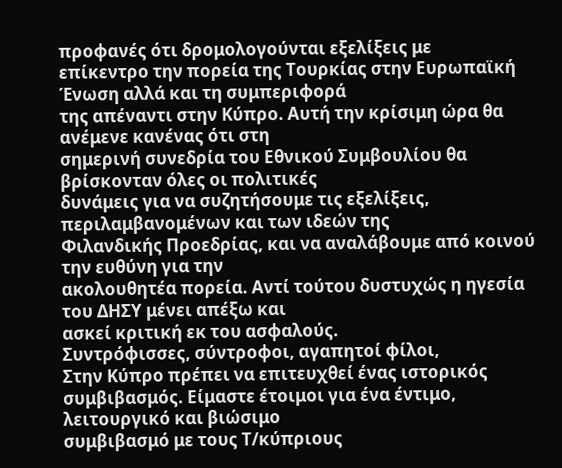προφανές ότι δρομολογούνται εξελίξεις με
επίκεντρο την πορεία της Τουρκίας στην Ευρωπαϊκή Ένωση αλλά και τη συμπεριφορά
της απέναντι στην Κύπρο. Αυτή την κρίσιμη ώρα θα ανέμενε κανένας ότι στη
σημερινή συνεδρία του Εθνικού Συμβουλίου θα βρίσκονταν όλες οι πολιτικές
δυνάμεις για να συζητήσουμε τις εξελίξεις, περιλαμβανομένων και των ιδεών της
Φιλανδικής Προεδρίας, και να αναλάβουμε από κοινού την ευθύνη για την
ακολουθητέα πορεία. Αντί τούτου δυστυχώς η ηγεσία του ΔΗΣΥ μένει απέξω και
ασκεί κριτική εκ του ασφαλούς.
Συντρόφισσες, σύντροφοι, αγαπητοί φίλοι,
Στην Κύπρο πρέπει να επιτευχθεί ένας ιστορικός
συμβιβασμός. Είμαστε έτοιμοι για ένα έντιμο, λειτουργικό και βιώσιμο
συμβιβασμό με τους Τ/κύπριους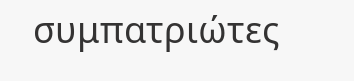συμπατριώτες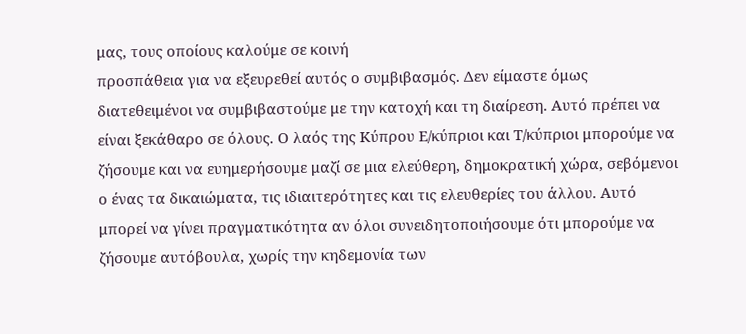μας, τους οποίους καλούμε σε κοινή
προσπάθεια για να εξευρεθεί αυτός ο συμβιβασμός. Δεν είμαστε όμως
διατεθειμένοι να συμβιβαστούμε με την κατοχή και τη διαίρεση. Αυτό πρέπει να
είναι ξεκάθαρο σε όλους. Ο λαός της Κύπρου Ε/κύπριοι και Τ/κύπριοι μπορούμε να
ζήσουμε και να ευημερήσουμε μαζί σε μια ελεύθερη, δημοκρατική χώρα, σεβόμενοι
ο ένας τα δικαιώματα, τις ιδιαιτερότητες και τις ελευθερίες του άλλου. Αυτό
μπορεί να γίνει πραγματικότητα αν όλοι συνειδητοποιήσουμε ότι μπορούμε να
ζήσουμε αυτόβουλα, χωρίς την κηδεμονία των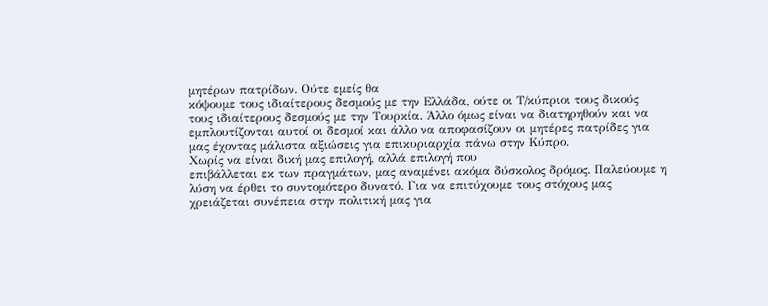μητέρων πατρίδων. Ούτε εμείς θα
κόψουμε τους ιδιαίτερους δεσμούς με την Ελλάδα, ούτε οι Τ/κύπριοι τους δικούς
τους ιδιαίτερους δεσμούς με την Τουρκία. Άλλο όμως είναι να διατηρηθούν και να
εμπλουτίζονται αυτοί οι δεσμοί και άλλο να αποφασίζουν οι μητέρες πατρίδες για
μας έχοντας μάλιστα αξιώσεις για επικυριαρχία πάνω στην Κύπρο.
Χωρίς να είναι δική μας επιλογή, αλλά επιλογή που
επιβάλλεται εκ των πραγμάτων, μας αναμένει ακόμα δύσκολος δρόμος. Παλεύουμε η
λύση να έρθει το συντομότερο δυνατό. Για να επιτύχουμε τους στόχους μας
χρειάζεται συνέπεια στην πολιτική μας για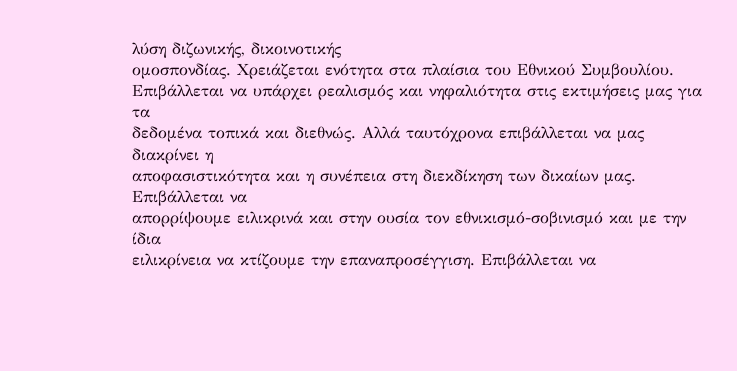λύση διζωνικής, δικοινοτικής
ομοσπονδίας. Χρειάζεται ενότητα στα πλαίσια του Εθνικού Συμβουλίου.
Επιβάλλεται να υπάρχει ρεαλισμός και νηφαλιότητα στις εκτιμήσεις μας για τα
δεδομένα τοπικά και διεθνώς. Αλλά ταυτόχρονα επιβάλλεται να μας διακρίνει η
αποφασιστικότητα και η συνέπεια στη διεκδίκηση των δικαίων μας. Επιβάλλεται να
απορρίψουμε ειλικρινά και στην ουσία τον εθνικισμό-σοβινισμό και με την ίδια
ειλικρίνεια να κτίζουμε την επαναπροσέγγιση. Επιβάλλεται να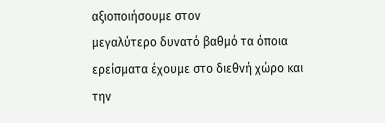αξιοποιήσουμε στον
μεγαλύτερο δυνατό βαθμό τα όποια ερείσματα έχουμε στο διεθνή χώρο και την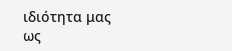ιδιότητα μας ως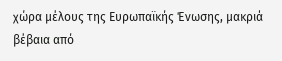χώρα μέλους της Ευρωπαϊκής Ένωσης, μακριά βέβαια από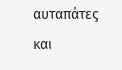αυταπάτες
και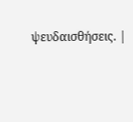ψευδαισθήσεις. |